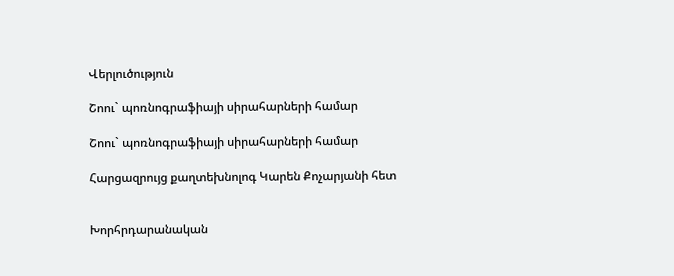Վերլուծություն

Շոու` պոռնոգրաֆիայի սիրահարների համար

Շոու` պոռնոգրաֆիայի սիրահարների համար

Հարցազրույց քաղտեխնոլոգ Կարեն Քոչարյանի հետ


Խորհրդարանական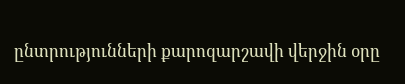ընտրությունների քարոզարշավի վերջին օրը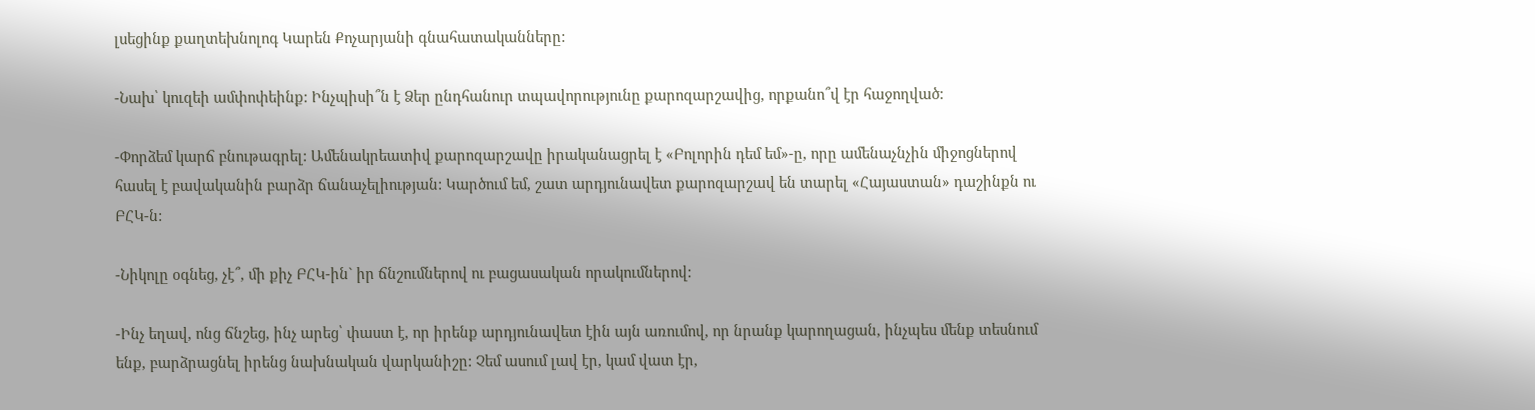լսեցինք քաղտեխնոլոգ Կարեն Քոչարյանի գնահատականները:

-Նախ՝ կուզեի ամփոփեինք: Ինչպիսի՞ն է Ձեր ընդհանուր տպավորությունը քարոզարշավից, որքանո՞վ էր հաջողված:

-Փորձեմ կարճ բնութագրել: Ամենակրեատիվ քարոզարշավը իրականացրել է «Բոլորին դեմ եմ»-ը, որը ամենաչնչին միջոցներով հասել է բավականին բարձր ճանաչելիության: Կարծում եմ, շատ արդյունավետ քարոզարշավ են տարել «Հայաստան» դաշինքն ու ԲՀԿ-ն:

-Նիկոլը օգնեց, չէ՞, մի քիչ ԲՀԿ-ին` իր ճնշումներով ու բացասական որակումներով:

-Ինչ եղավ, ոնց ճնշեց, ինչ արեց՝ փաստ է, որ իրենք արդյունավետ էին այն առումով, որ նրանք կարողացան, ինչպես մենք տեսնում ենք, բարձրացնել իրենց նախնական վարկանիշը: Չեմ ասում լավ էր, կամ վատ էր,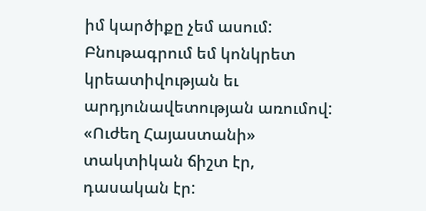իմ կարծիքը չեմ ասում: Բնութագրում եմ կոնկրետ կրեատիվության եւ արդյունավետության առումով: «Ուժեղ Հայաստանի» տակտիկան ճիշտ էր, դասական էր: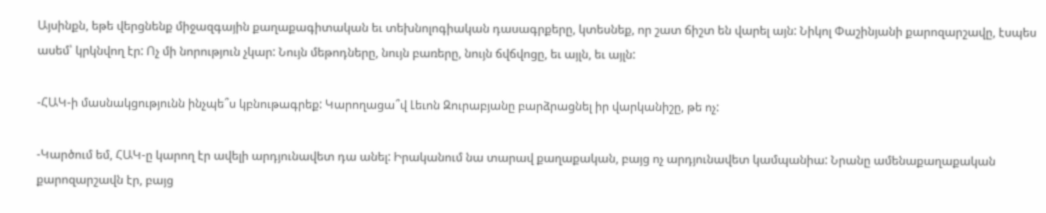Այսինքն, եթե վերցնենք միջազգային քաղաքագիտական եւ տեխնոլոգիական դասագրքերը, կտեսնեք, որ շատ ճիշտ են վարել այն: Նիկոլ Փաշինյանի քարոզարշավը, էսպես ասեմ՝ կրկնվող էր: Ոչ մի նորություն չկար: Նույն մեթոդները, նույն բառերը, նույն ճվճվոցը, եւ այլն, եւ այլն:

-ՀԱԿ-ի մասնակցությունն ինչպե՞ս կբնութագրեք: Կարողացա՞վ Լեւոն Զուրաբյանը բարձրացնել իր վարկանիշը, թե ոչ:

-Կարծում եմ, ՀԱԿ-ը կարող էր ավելի արդյունավետ դա անել: Իրականում նա տարավ քաղաքական, բայց ոչ արդյունավետ կամպանիա: Նրանը ամենաքաղաքական քարոզարշավն էր, բայց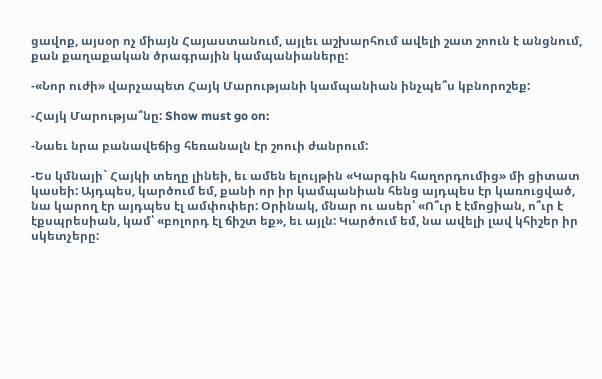ցավոք, այսօր ոչ միայն Հայաստանում, այլեւ աշխարհում ավելի շատ շոուն է անցնում, քան քաղաքական ծրագրային կամպանիաները:

-«Նոր ուժի» վարչապետ Հայկ Մարությանի կամպանիան ինչպե՞ս կբնորոշեք:

-Հայկ Մարությա՞նը: Show must go on:

-Նաեւ նրա բանավեճից հեռանալն էր շոուի ժանրում:

-Ես կմնայի` Հայկի տեղը լինեի, եւ ամեն ելույթին «Կարգին հաղորդումից» մի ցիտատ կասեի: Այդպես, կարծում եմ, քանի որ իր կամպանիան հենց այդպես էր կառուցված, նա կարող էր այդպես էլ ամփոփեր: Օրինակ, մնար ու ասեր՝ «Ո՞ւր է էմոցիան, ո՞ւր է էքսպրեսիան, կամ՝ «բոլորդ էլ ճիշտ եք», եւ այլն: Կարծում եմ, նա ավելի լավ կհիշեր իր սկետչերը: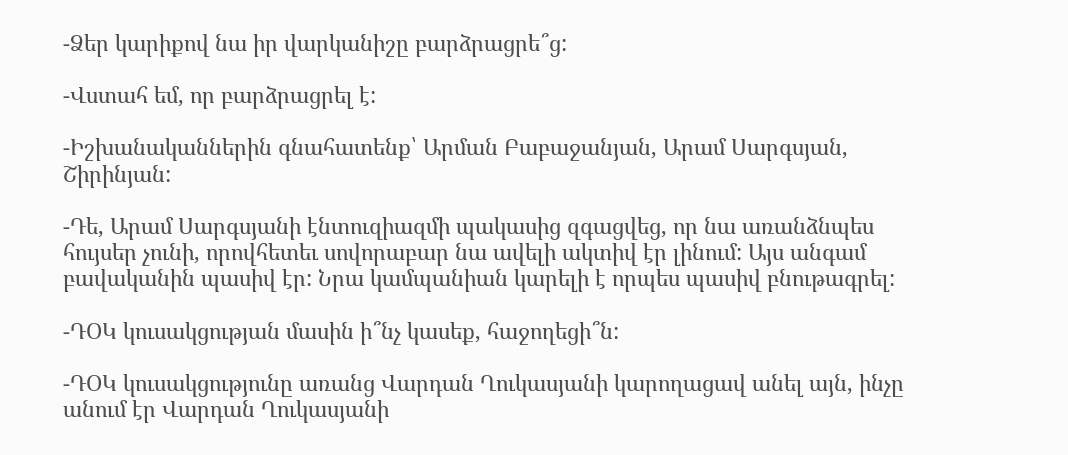-Ձեր կարիքով նա իր վարկանիշը բարձրացրե՞ց:

-Վստահ եմ, որ բարձրացրել է:

-Իշխանականներին գնահատենք՝ Արման Բաբաջանյան, Արամ Սարգսյան, Շիրինյան:

-Դե, Արամ Սարգսյանի էնտուզիազմի պակասից զգացվեց, որ նա առանձնպես հույսեր չունի, որովհետեւ սովորաբար նա ավելի ակտիվ էր լինում: Այս անգամ բավականին պասիվ էր: Նրա կամպանիան կարելի է որպես պասիվ բնութագրել:

-ԴՕԿ կուսակցության մասին ի՞նչ կասեք, հաջողեցի՞ն:

-ԴՕԿ կուսակցությունը առանց Վարդան Ղուկասյանի կարողացավ անել այն, ինչը անում էր Վարդան Ղուկասյանի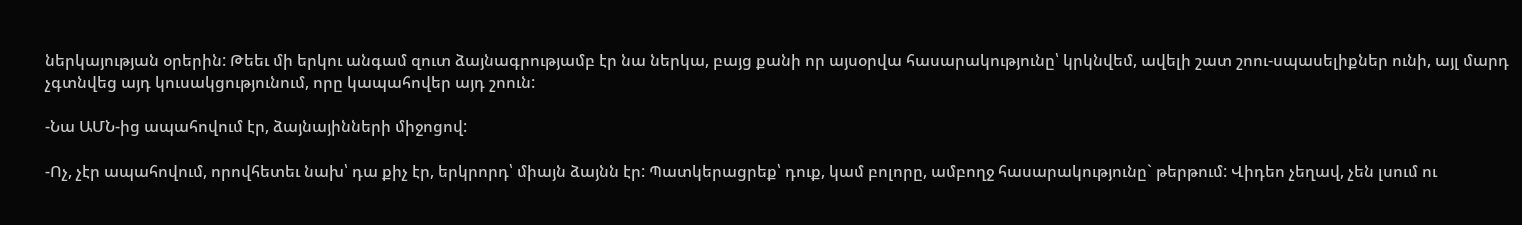ներկայության օրերին: Թեեւ մի երկու անգամ զուտ ձայնագրությամբ էր նա ներկա, բայց քանի որ այսօրվա հասարակությունը՝ կրկնվեմ, ավելի շատ շոու-սպասելիքներ ունի, այլ մարդ չգտնվեց այդ կուսակցությունում, որը կապահովեր այդ շոուն:

-Նա ԱՄՆ-ից ապահովում էր, ձայնայինների միջոցով:

-Ոչ, չէր ապահովում, որովհետեւ նախ՝ դա քիչ էր, երկրորդ՝ միայն ձայնն էր: Պատկերացրեք՝ դուք, կամ բոլորը, ամբողջ հասարակությունը` թերթում: Վիդեո չեղավ, չեն լսում ու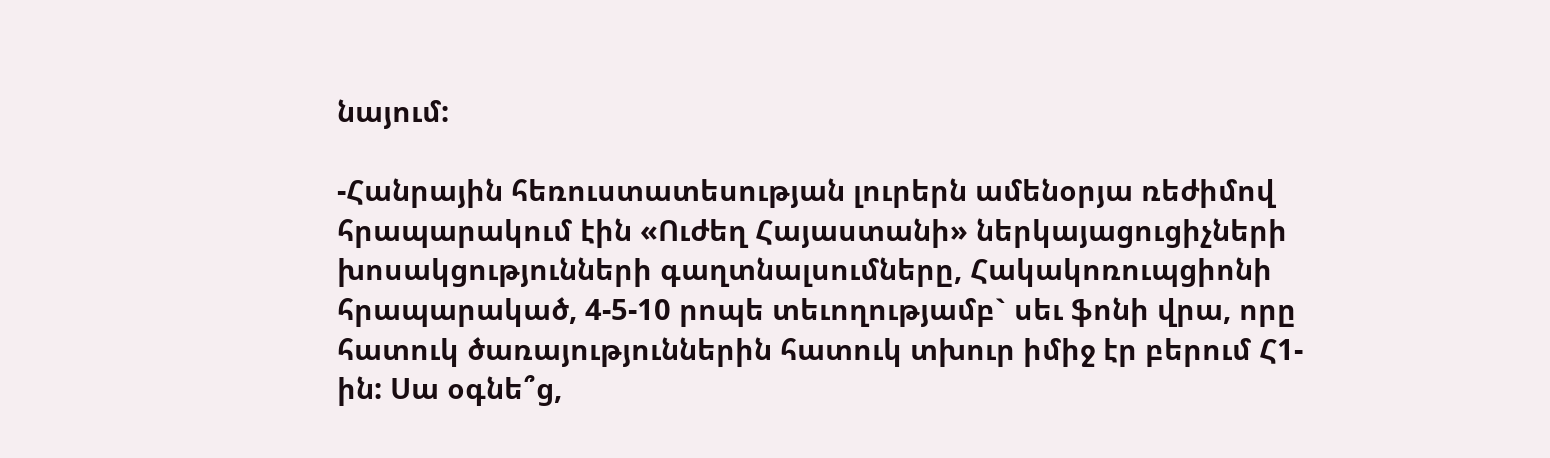նայում:

-Հանրային հեռուստատեսության լուրերն ամենօրյա ռեժիմով հրապարակում էին «Ուժեղ Հայաստանի» ներկայացուցիչների խոսակցությունների գաղտնալսումները, Հակակոռուպցիոնի հրապարակած, 4-5-10 րոպե տեւողությամբ` սեւ ֆոնի վրա, որը հատուկ ծառայություններին հատուկ տխուր իմիջ էր բերում Հ1-ին: Սա օգնե՞ց,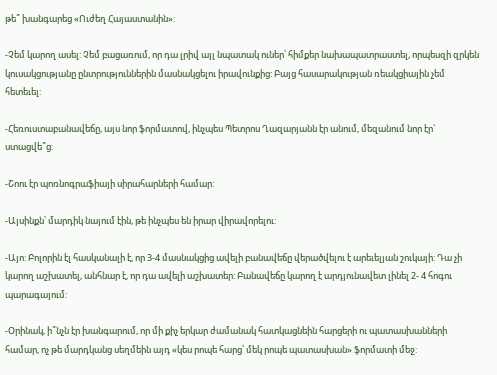թե՞ խանգարեց «Ուժեղ Հայաստանին»:

-Չեմ կարող ասել: Չեմ բացառում, որ դա լրիվ այլ նպատակ ուներ՝ հիմքեր նախապատրաստել, որպեսզի զրկեն կուսակցությանը ընտրություններին մասնակցելու իրավունքից: Բայց հասարակության ռեակցիային չեմ հետեւել:

-Հեռուստաբանավեճը, այս նոր ֆորմատով, ինչպես Պետրոս Ղազարյանն էր անում, մեզանում նոր էր` ստացվե՞ց:

-Շոու էր պոռնոգրաֆիայի սիրահարների համար:

-Այսինքն՝ մարդիկ նայում էին, թե ինչպես են իրար վիրավորելու:

-Այո: Բոլորին էլ հասկանալի է, որ 3-4 մասնակցից ավելի բանավեճը վերածվելու է արեւելյան շուկայի: Դա չի կարող աշխատել, անհնար է, որ դա ավելի աշխատեր: Բանավեճը կարող է արդյունավետ լինել 2- 4 հոգու պարագայում:

-Օրինակ, ի՞նչն էր խանգարում, որ մի քիչ երկար ժամանակ հատկացնեին հարցերի ու պատասխանների համար, ոչ թե մարդկանց սեղմեին այդ «կես րոպե հարց՝ մեկ րոպե պատասխան» ֆորմատի մեջ: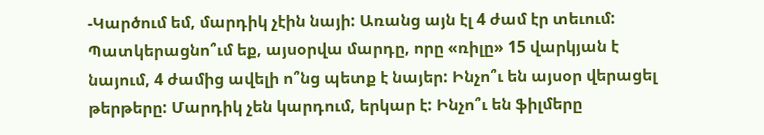-Կարծում եմ, մարդիկ չէին նայի: Առանց այն էլ 4 ժամ էր տեւում: Պատկերացնո՞ւմ եք, այսօրվա մարդը, որը «ռիլը» 15 վարկյան է նայում, 4 ժամից ավելի ո՞նց պետք է նայեր: Ինչո՞ւ են այսօր վերացել թերթերը: Մարդիկ չեն կարդում, երկար է: Ինչո՞ւ են ֆիլմերը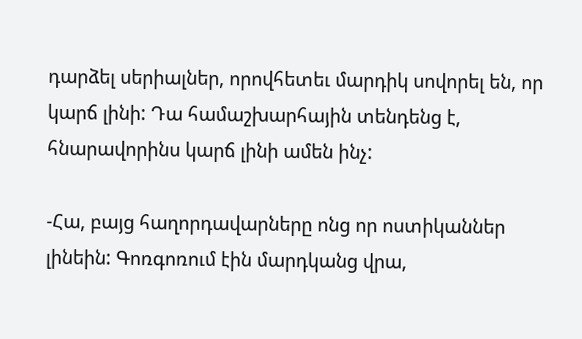դարձել սերիալներ, որովհետեւ մարդիկ սովորել են, որ կարճ լինի: Դա համաշխարհային տենդենց է, հնարավորինս կարճ լինի ամեն ինչ:

-Հա, բայց հաղորդավարները ոնց որ ոստիկաններ լինեին: Գոռգոռում էին մարդկանց վրա,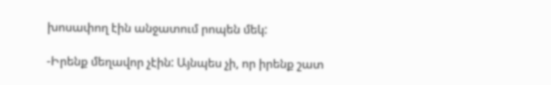խոսափող էին անջատում րոպեն մեկ:

-Իրենք մեղավոր չէին: Այնպես չի, որ իրենք շատ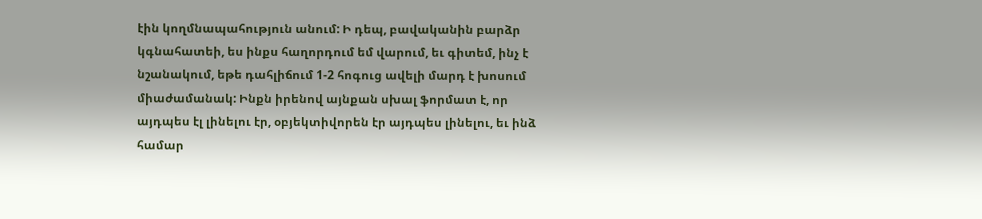էին կողմնապահություն անում: Ի դեպ, բավականին բարձր կգնահատեի, ես ինքս հաղորդում եմ վարում, եւ գիտեմ, ինչ է նշանակում, եթե դահլիճում 1-2 հոգուց ավելի մարդ է խոսում միաժամանակ: Ինքն իրենով այնքան սխալ ֆորմատ է, որ այդպես էլ լինելու էր, օբյեկտիվորեն էր այդպես լինելու, եւ ինձ համար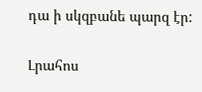դա ի սկզբանե պարզ էր:

Լրահոս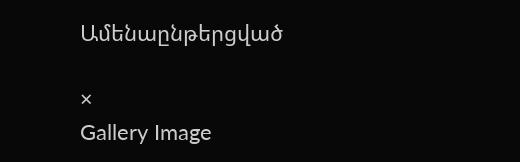Ամենաընթերցված

×
Gallery Image